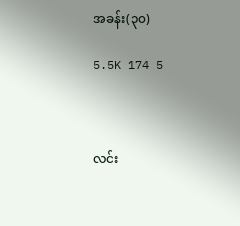အခန်း(၃၀)

5.5K 174 5



လင်း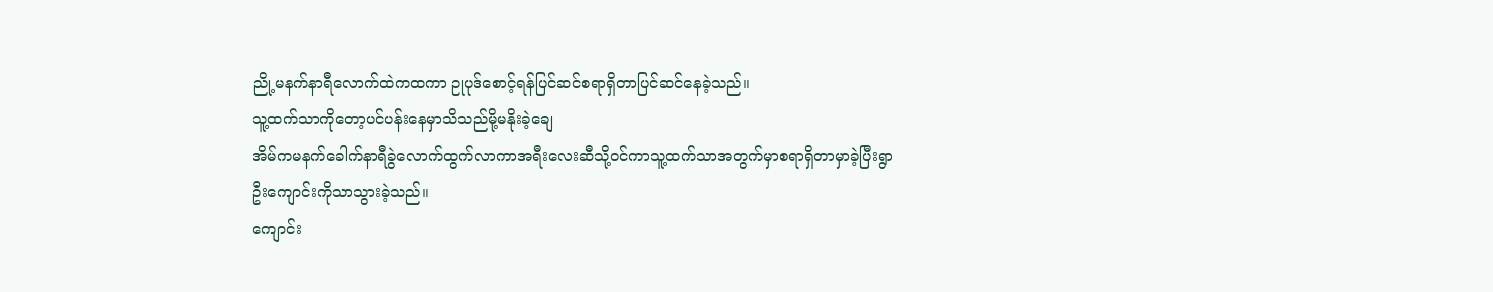ညို့မနက်နာရီလောက်ထဲကထကာ ဉုပုဒ်စောင့်ရန်ပြင်ဆင်စရာရှိတာပြင်ဆင်နေခဲ့သည်။
သူ့ထက်သာကိုတော့ပင်ပန်းနေမှာသိသည်မို့မနိုးခဲ့ချေ
အိမ်ကမနက်ခေါက်နာရီခွဲလောက်ထွက်လာကာအရီးလေးဆီသို့ဝင်ကာသူ့ထက်သာအတွက်မှာစရာရှိတာမှာခဲ့ပြီးရွာဦးကျောင်းကိုသာသွားခဲ့သည်။
ကျောင်း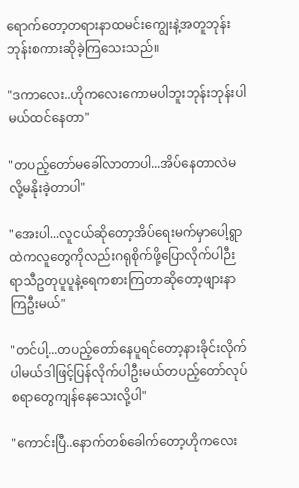ရောက်တော့တရားနာထမင်းကျွေးနဲ့အတူဘုန်းဘုန်းစကားဆိုခဲ့ကြသေးသည်။

"ဒကာလေး..ဟိုကလေးကောမပါဘူးဘုန်းဘုန်းပါမယ်ထင်နေတာ"

"တပည့်တော်မခေါ်လာတာပါ...အိပ်နေတာလဲမလို့မနိုးခဲ့တာပါ"

"အေးပါ...လူငယ်ဆိုတော့အိပ်ရေးမက်မှာပေါ့ရွာထဲကလူတွေကိုလည်းဂရုစိုက်ဖို့ပြောလိုက်ပါဉီးရာသီဥတုပူပူနဲ့ရေကစားကြတာဆိုတော့ဖျားနာ
ကြဦးမယ်"

"တင်ပါ့...တပည့်တော်နေပူရင်တော့နားခိုင်းလိုက်ပါမယ်ဒါဖြင့်ပြန်လိုက်ပါဦးမယ်တပည့်တော်လုပ်စရာတွေကျန်နေသေးလို့ပါ"

"ကောင်းပြီ..နောက်တစ်ခေါက်တော့ဟိုကလေး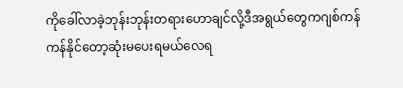ကိုခေါ်လာခဲ့ဘုန်းဘုန်းတရားဟောချင်လို့ဒီအရွယ်တွေကဂျစ်ကန်ကန်နိုင်တော့ဆုံးမပေးရမယ်လေရ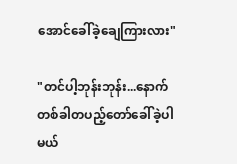အောင်ခေါ်ခဲ့ချေကြားလား"

"တင်ပါ့ဘုန်းဘုန်း...နောက်တစ်ခါတပည့်တော်ခေါ်ခဲ့ပါမယ်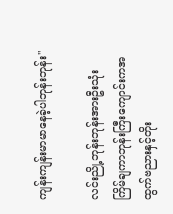ကျန်းကျန်းမာမာနေခဲ့ပါဘုန်းဘုန်း"

လင်းညို့ဘုန်းဘုန်းအားဦးသုံးကြိမ်ချကာဘုန်းကြီးကျောင်းကအထွက်ဗညားနှင့်တိုး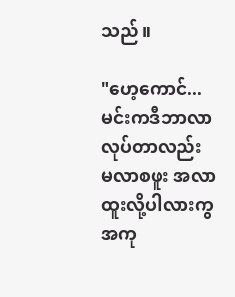သည်။

"ဟေ့ကောင်...မင်းကဒီဘာလာလုပ်တာလည်း
မလာစဖူး အလာထူးလို့ပါလားကွ အကု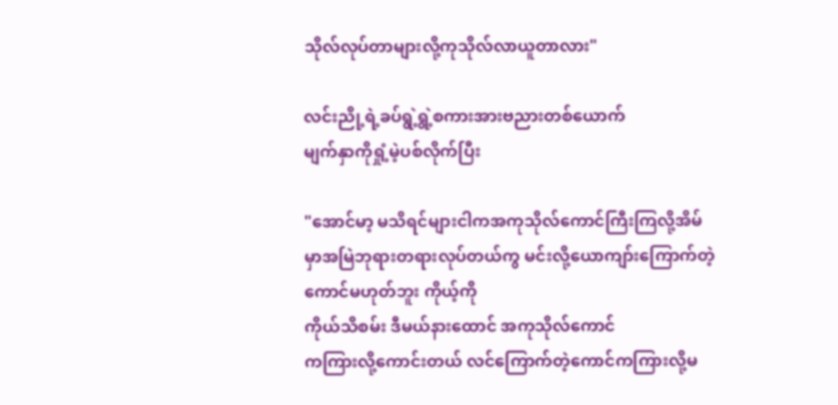သိုလ်လုပ်တာများလို့ကုသိုလ်လာယူတာလား"

လင်းညို့ရဲ့ခပ်ရွဲ့ရွဲ့စကားအားဗညားတစ်ယောက်
မျက်နှာကိုရှုံ့မဲ့ပစ်လိုက်ပြီး

"အောင်မာ့ မသိရင်များငါကအကုသိုလ်ကောင်ကြီးကြလို့အိမ်မှာအမြဲဘုရားတရားလုပ်တယ်ကွ မင်းလို့ယောကျာ်းကြောက်တဲ့ကောင်မဟုတ်ဘူး ကိုယ့်ကို
ကိုယ်သိစမ်း ဒီမယ်နားထောင် အကုသိုလ်ကောင်
ကကြားလို့ကောင်းတယ် လင်ကြောက်တဲ့ကောင်ကကြားလို့မ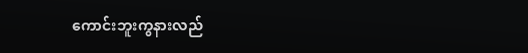ကောင်းဘူးကွနားလည်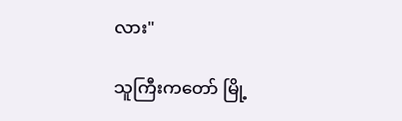လား"

သူကြီးကတော် မြို့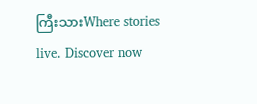ကြီးသားWhere stories live. Discover now